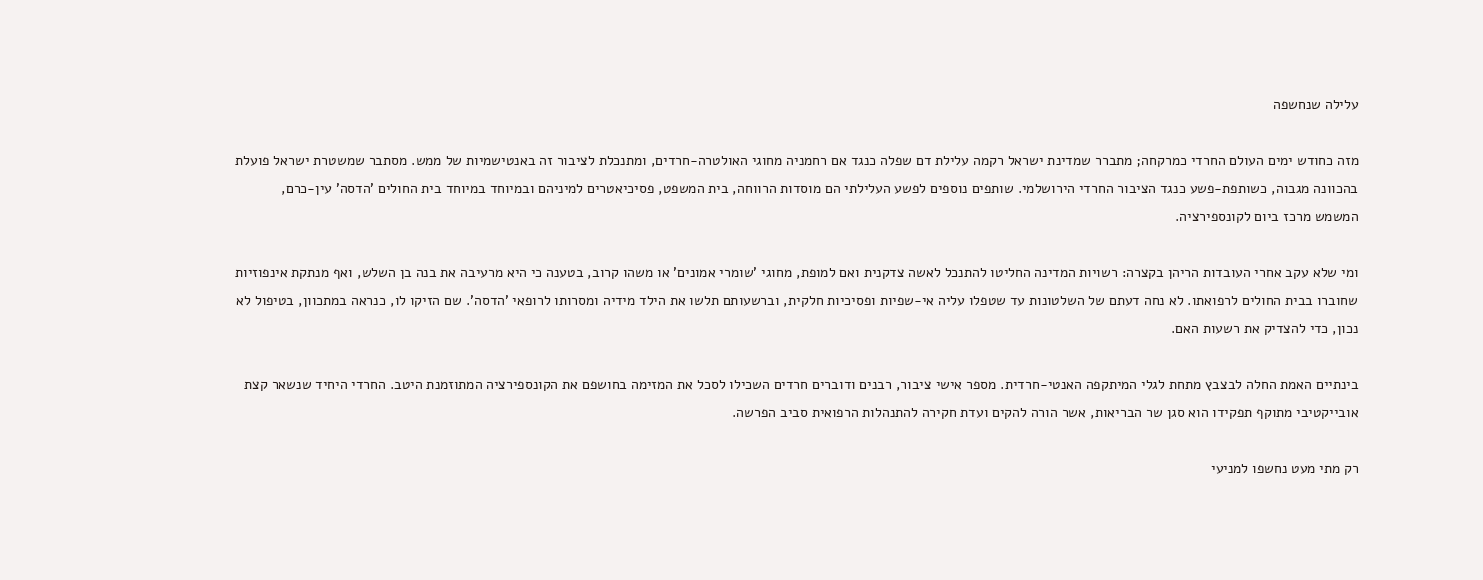עלילה שנחשפה

מזה כחודש ימים העולם החרדי כמרקחה; מתברר שמדינת ישראל רקמה עלילת דם שפלה כנגד אם רחמניה מחוגי האולטרה-חרדים, ומתנכלת לציבור זה באנטישמיות של ממש. מסתבר שמשטרת ישראל פועלת בהכוונה מגבוה, כשותפת-פשע כנגד הציבור החרדי הירושלמי. שותפים נוספים לפשע העלילתי הם מוסדות הרווחה, בית המשפט, פסיכיאטרים למיניהם ובמיוחד במיוחד בית החולים 'הדסה' עין-כרם, המשמש מרכז ביום לקונספירציה.

ומי שלא עקב אחרי העובדות הריהן בקצרה: רשויות המדינה החליטו להתנכל לאשה צדקנית ואם למופת, מחוגי 'שומרי אמונים' או משהו קרוב, בטענה כי היא מרעיבה את בנה בן השלש, ואף מנתקת אינפוזיות שחוברו בבית החולים לרפואתו. לא נחה דעתם של השלטונות עד שטפלו עליה אי-שפיות ופסיכיות חלקית, וברשעותם תלשו את הילד מידיה ומסרותו לרופאי 'הדסה'. שם הזיקו לו, כנראה במתכוון, בטיפול לא נכון, כדי להצדיק את רשעות האם.

בינתיים האמת החלה לבצבץ מתחת לגלי המיתקפה האנטי-חרדית. מספר אישי ציבור, רבנים ודוברים חרדים השכילו לסכל את המזימה בחושפם את הקונספירציה המתוזמנת היטב. החרדי היחיד שנשאר קצת אובייקטיבי מתוקף תפקידו הוא סגן שר הבריאות, אשר הורה להקים ועדת חקירה להתנהלות הרפואית סביב הפרשה.

רק מתי מעט נחשפו למניעי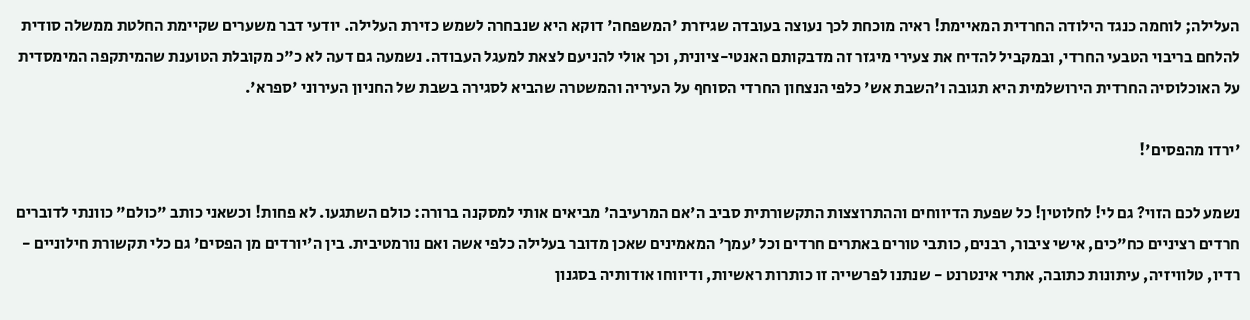העלילה; לוחמה כנגד הילודה החרדית המאיימת! ראיה מוכחת לכך נעוצה בעובדה שגיזרת 'המשפחה' דוקא היא שנבחרה לשמש כזירת העלילה. יודעי דבר משערים שקיימת החלטת ממשלה סודית להלחם בריבוי הטבעי החרדי, ובמקביל להדיח את צעירי מיגזר זה מדבקותם האנטי-ציונית, וכך אולי להניעם לצאת למעגל העבודה. נשמעה גם דעה לא כ"כ מקובלת הטוענת שהמיתקפה המימסדית על האוכלוסיה החרדית הירושלמית היא תגובה ו'השבת אש' כלפי הנצחון החרדי הסוחף על העיריה והמשטרה שהביא לסגירה בשבת של החניון העירוני 'ספרא'.

'ירדו מהפסים'!

נשמע לכם הזוי? גם לי! לחלוטין! כל שפעת הדיווחים וההתרוצצות התקשורתית סביב ה'אם המרעיבה' מביאים אותי למסקנה ברורה: כולם השתגעו. לא פחות! וכשאני כותב "כולם" כוונתי לדוברים חרדים רציניים כח"כים, אישי ציבור, רבנים, כותבי טורים באתרים חרדים וכל 'עמך' המאמינים שאכן מדובר בעלילה כלפי אשה ואם נורמטיבית. בין ה'יורדים מן הפסים' גם כלי תקשורת חילוניים - רדיו, טלוויזיה, עיתונות כתובה, אתרי אינטרנט - שנתנו לפרשייה זו כותרות ראשיות, ודיווחו אודותיה בסגנון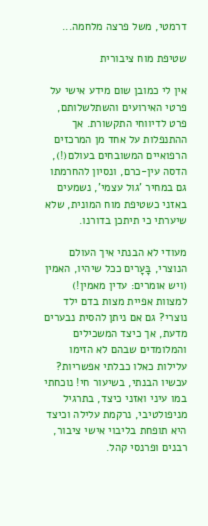דרמטי, משל פרצה מלחמה...

שטיפת מוח ציבורית

אין לי כמובן שום מידע אישי על פרטי האירועים והשתלשלותם, פרט לדיווחי התקשורת. אך ההתנפלות על אחד מן המרכזים הרפואיים המשובחים בעולם(!), הדסה עין-כרם, ונסיון להחרמתו גם במחיר 'גול עצמי', נשמעים באזני כשטיפת מוח המונית, שלא שיערתי כי תיתכן בדורנו.

מעודי לא הבנתי איך העולם הנוצרי, בָּעָרים ככל שיהיו, האמין (ויש אומרים: עדין מאמין!) למצוות אפיית מצות בדם ילד נוצרי? גם אם ניתן להסית נבערים מדעת, אך כיצד המשכילים והמלומדים שבהם לא הזימו עלילות כאלו כבלתי אפשריות? עכשיו הבנתי, בשיעור חי! נוכחתי במו עיני ואזני כיצד, בתרגיל מניפולטיבי, נרקמת עלילה וכיצד היא תופחת בליבוי אישי ציבור, רבנים ופרנסי קהל.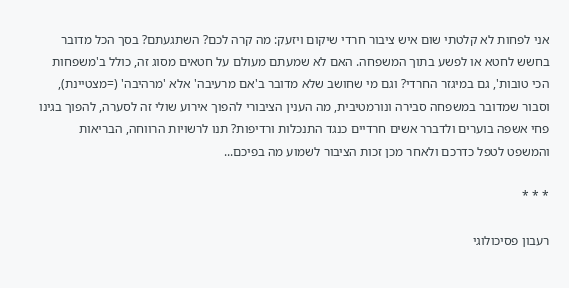אני לפחות לא קלטתי שום איש ציבור חרדי שיקום ויזעק: מה קרה לכם? השתגעתם? בסך הכל מדובר בחשש לחטא או לפשע בתוך המשפחה. האם לא שמעתם מעולם על חטאים מסוג זה, כולל ב'משפחות הכי טובות', גם במיגזר החרדי? וגם מי שחושב שלא מדובר ב'אם מרעיבה' אלא 'מרהיבה' (=מצטיינת), וסבור שמדובר במשפחה סבירה ונורמטיבית, מה הענין הציבורי להפוך אירוע שולי זה לסערה, להפוך בגינו פחי אשפה בוערים ולדברר אשים חרדיים כנגד התנכלות ורדיפות? תנו לרשויות הרווחה, הבריאות והמשפט לטפל כדרכם ולאחר מכן זכות הציבור לשמוע מה בפיכם...

* * *

רעבון פסיכולוגי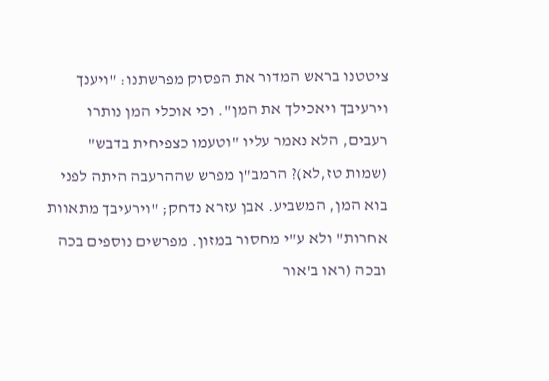ציטטנו בראש המדור את הפסוק מפרשתנו: "ויענך וירעיבך ויאכילך את המן". וכי אוכלי המן נותרו רעבים, הלא נאמר עליו "וטעמו כצפיחית בדבש" (שמות טז,לא)? הרמב"ן מפרש שההרעבה היתה לפני בוא המן, המשביע. אבן עזרא נדחק; "וירעיבך מתאוות אחרות" ולא ע"י מחסור במזון. מפרשים נוספים בכה ובכה (ראו ב'אור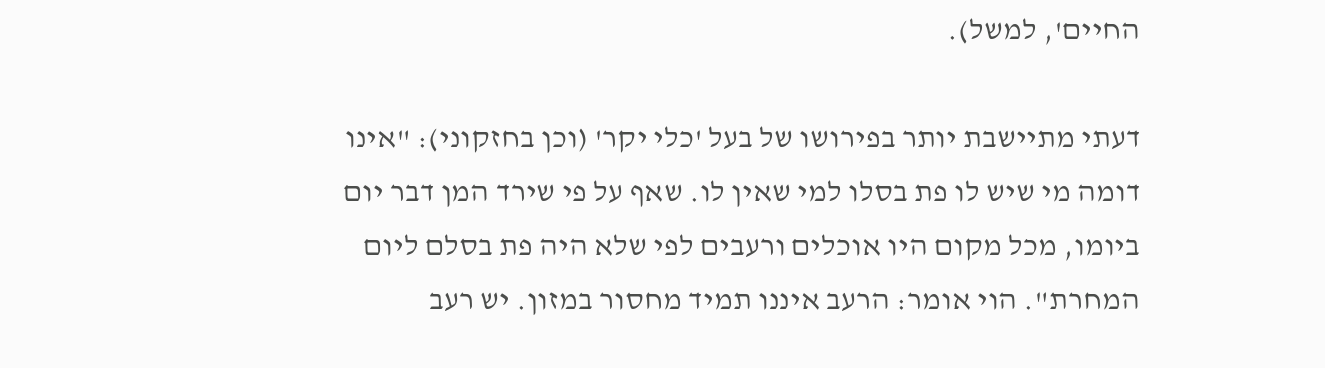החיים', למשל).

דעתי מתיישבת יותר בפירושו של בעל 'כלי יקר' (וכן בחזקוני): "אינו דומה מי שיש לו פת בסלו למי שאין לו. שאף על פי שירד המן דבר יום ביומו, מכל מקום היו אוכלים ורעבים לפי שלא היה פת בסלם ליום המחרת". הוי אומר: הרעב איננו תמיד מחסור במזון. יש רעב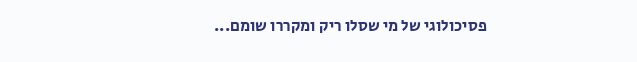פסיכולוגי של מי שסלו ריק ומקררו שומם...